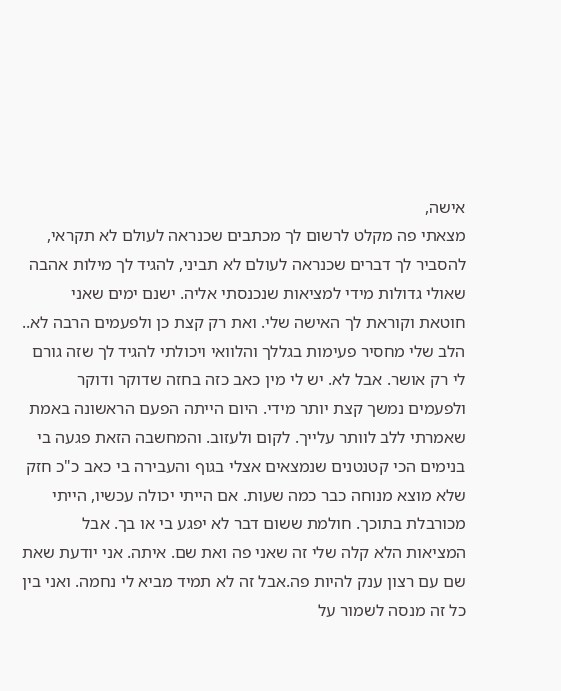אישה,
מצאתי פה מקלט לרשום לך מכתבים שכנראה לעולם לא תקראי, להסביר לך דברים שכנראה לעולם לא תביני, להגיד לך מילות אהבה שאולי גדולות מידי למציאות שנכנסתי אליה. ישנם ימים שאני חוטאת וקוראת לך האישה שלי. ואת רק קצת כן ולפעמים הרבה לא.. הלב שלי מחסיר פעימות בגללך והלוואי ויכולתי להגיד לך שזה גורם לי רק אושר. אבל לא. יש לי מין כאב כזה בחזה שדוקר ודוקר ולפעמים נמשך קצת יותר מידי. היום הייתה הפעם הראשונה באמת שאמרתי ללב לוותר עלייך. לקום ולעזוב. והמחשבה הזאת פגעה בי בנימים הכי קטנטנים שנמצאים אצלי בגוף והעבירה בי כאב כ"כ חזק שלא מוצא מנוחה כבר כמה שעות. אם הייתי יכולה עכשיו, הייתי מכורבלת בתוכך. חולמת ששום דבר לא יפגע בי או בך. אבל המציאות הלא קלה שלי זה שאני פה ואת שם. איתה. אני יודעת שאת שם עם רצון ענק להיות פה.אבל זה לא תמיד מביא לי נחמה. ואני בין כל זה מנסה לשמור על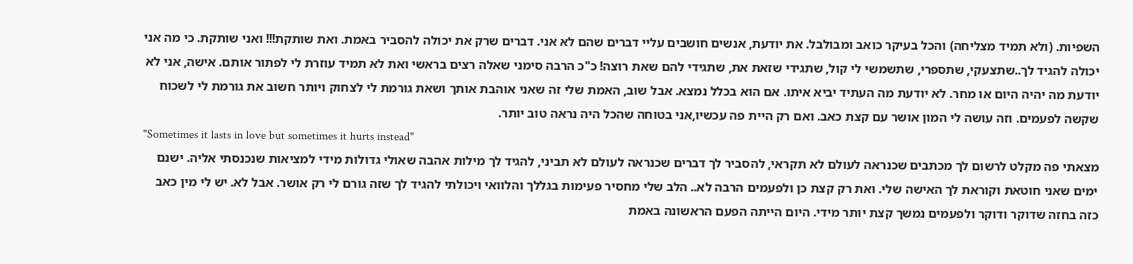השפיות. (ולא תמיד מצליחה) והכל בעיקר כואב ומבולבל. את יודעת, אנשים חושבים עליי דברים שהם לא אני. דברים שרק את יכולה להסביר באמת. ואת שותקת!!! ואני שותקת. כי מה אני יכולה להגיד לך..שתצעקי, שתספרי, שתשמשי לי קול, שתגידי שזאת את, שתגידי להם שאת רוצה! כ"כ הרבה סימני שאלה רצים בראשי ואת לא תמיד עוזרת לי לפתור אותם. אישה, אני לא יודעת מה יהיה היום או מחר. לא יודעת מה העתיד יביא איתו. אם הוא בכלל נמצא. אבל שוב, האמת שלי זה שאני אוהבת אותך ושאת גורמת לי לצחוק ויותר חשוב את גורמת לי לשכוח שקשה לפעמים. וזה עושה לי המון אושר עם קצת כאב. ואם רק היית פה עכשיו,אני בטוחה שהכל היה נראה טוב יותר.
"Sometimes it lasts in love but sometimes it hurts instead"
מצאתי פה מקלט לרשום לך מכתבים שכנראה לעולם לא תקראי, להסביר לך דברים שכנראה לעולם לא תביני, להגיד לך מילות אהבה שאולי גדולות מידי למציאות שנכנסתי אליה. ישנם ימים שאני חוטאת וקוראת לך האישה שלי. ואת רק קצת כן ולפעמים הרבה לא.. הלב שלי מחסיר פעימות בגללך והלוואי ויכולתי להגיד לך שזה גורם לי רק אושר. אבל לא. יש לי מין כאב כזה בחזה שדוקר ודוקר ולפעמים נמשך קצת יותר מידי. היום הייתה הפעם הראשונה באמת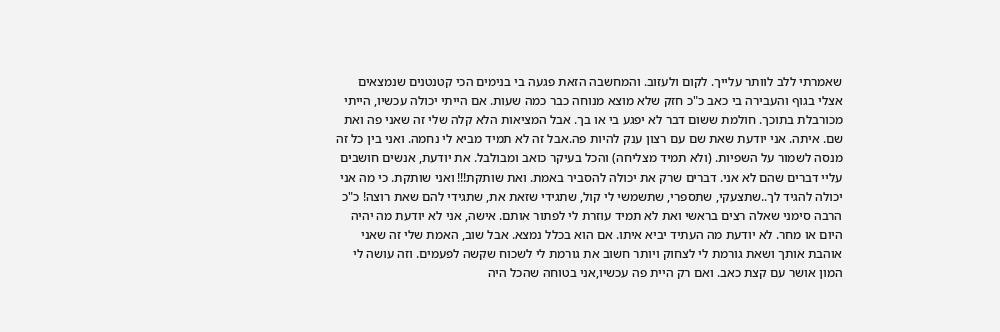שאמרתי ללב לוותר עלייך. לקום ולעזוב. והמחשבה הזאת פגעה בי בנימים הכי קטנטנים שנמצאים אצלי בגוף והעבירה בי כאב כ"כ חזק שלא מוצא מנוחה כבר כמה שעות. אם הייתי יכולה עכשיו, הייתי מכורבלת בתוכך. חולמת ששום דבר לא יפגע בי או בך. אבל המציאות הלא קלה שלי זה שאני פה ואת שם. איתה. אני יודעת שאת שם עם רצון ענק להיות פה.אבל זה לא תמיד מביא לי נחמה. ואני בין כל זה מנסה לשמור על השפיות. (ולא תמיד מצליחה) והכל בעיקר כואב ומבולבל. את יודעת, אנשים חושבים עליי דברים שהם לא אני. דברים שרק את יכולה להסביר באמת. ואת שותקת!!! ואני שותקת. כי מה אני יכולה להגיד לך..שתצעקי, שתספרי, שתשמשי לי קול, שתגידי שזאת את, שתגידי להם שאת רוצה! כ"כ הרבה סימני שאלה רצים בראשי ואת לא תמיד עוזרת לי לפתור אותם. אישה, אני לא יודעת מה יהיה היום או מחר. לא יודעת מה העתיד יביא איתו. אם הוא בכלל נמצא. אבל שוב, האמת שלי זה שאני אוהבת אותך ושאת גורמת לי לצחוק ויותר חשוב את גורמת לי לשכוח שקשה לפעמים. וזה עושה לי המון אושר עם קצת כאב. ואם רק היית פה עכשיו,אני בטוחה שהכל היה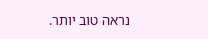נראה טוב יותר.